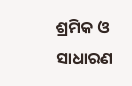ଶ୍ରମିକ ଓ ସାଧାରଣ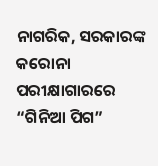ନାଗରିକ, ସରକାରଙ୍କ କରୋନା ପରୀକ୍ଷାଗାରରେ “ଗିନିଆ ପିଗ”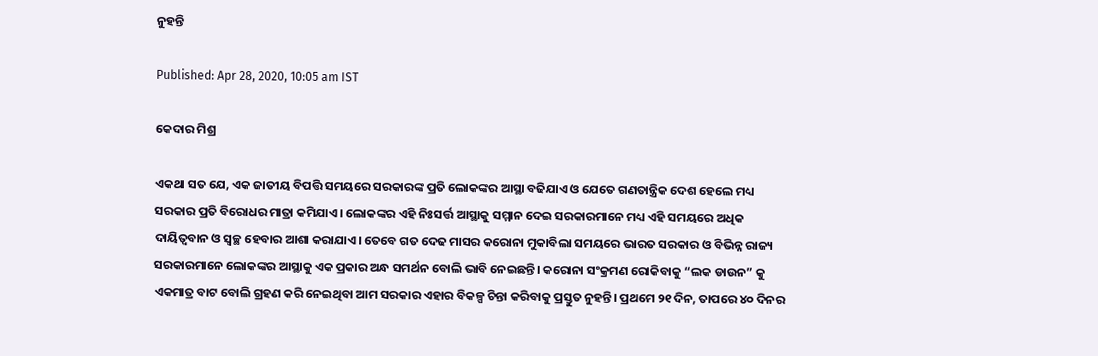ନୁହନ୍ତି

Published: Apr 28, 2020, 10:05 am IST

କେଦାର ମିଶ୍ର

ଏକଥା ସତ ଯେ, ଏକ ଜାତୀୟ ବିପତ୍ତି ସମୟରେ ସରକାରଙ୍କ ପ୍ରତି ଲୋକଙ୍କର ଆସ୍ଥା ବଢିଯାଏ ଓ ଯେତେ ଗଣତାନ୍ତ୍ରିକ ଦେଶ ହେଲେ ମଧ୍ୟ ସରକାର ପ୍ରତି ବିରୋଧର ମାତ୍ରା କମିଯାଏ। ଲୋକଙ୍କର ଏହି ନିଃସର୍ତ୍ତ ଆସ୍ଥାକୁ ସମ୍ମାନ ଦେଇ ସରକାରମାନେ ମଧ୍ୟ ଏହି ସମୟରେ ଅଧିକ ଦାୟିତ୍ଵବାନ ଓ ସ୍ବଚ୍ଛ ହେବାର ଆଶା କରାଯାଏ। ତେବେ ଗତ ଦେଢ ମାସର କରୋନା ମୁକାବିଲା ସମୟରେ ଭାରତ ସରକାର ଓ ବିଭିନ୍ନ ରାଜ୍ୟ ସରକାରମାନେ ଲୋକଙ୍କର ଆସ୍ଥାକୁ ଏକ ପ୍ରକାର ଅନ୍ଧ ସମର୍ଥନ ବୋଲି ଭାବି ନେଇଛନ୍ତି। କରୋନା ସଂକ୍ରମଣ ରୋକିବାକୁ “ଲକ ଡାଉନ” କୁ ଏକମାତ୍ର ବାଟ ବୋଲି ଗ୍ରହଣ କରି ନେଇଥିବା ଆମ ସରକାର ଏହାର ବିକଳ୍ପ ଚିନ୍ତା କରିବାକୁ ପ୍ରସ୍ତୁତ ନୁହନ୍ତି। ପ୍ରଥମେ ୨୧ ଦିନ, ତାପରେ ୪୦ ଦିନର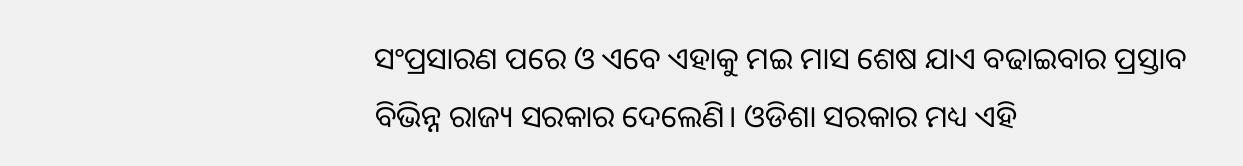ସଂପ୍ରସାରଣ ପରେ ଓ ଏବେ ଏହାକୁ ମଇ ମାସ ଶେଷ ଯାଏ ବଢାଇବାର ପ୍ରସ୍ତାବ ବିଭିନ୍ନ ରାଜ୍ୟ ସରକାର ଦେଲେଣି। ଓଡିଶା ସରକାର ମଧ୍ୟ ଏହି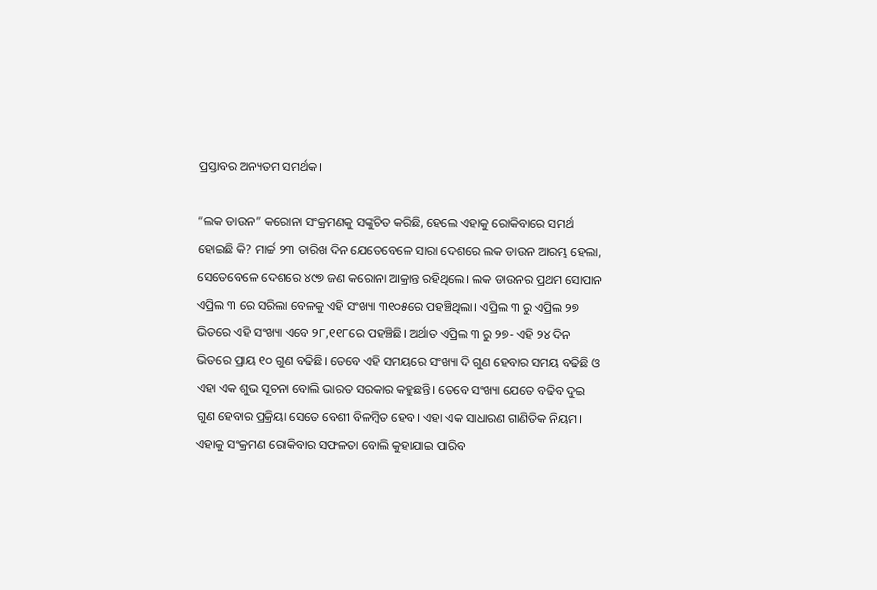ପ୍ରସ୍ତାବର ଅନ୍ୟତମ ସମର୍ଥକ।

“ଲକ ଡାଉନ” କରୋନା ସଂକ୍ରମଣକୁ ସଙ୍କୁଚିତ କରିଛି, ହେଲେ ଏହାକୁ ରୋକିବାରେ ସମର୍ଥ ହୋଇଛି କି? ମାର୍ଚ୍ଚ ୨୩ ତାରିଖ ଦିନ ଯେତେବେଳେ ସାରା ଦେଶରେ ଲକ ଡାଉନ ଆରମ୍ଭ ହେଲା, ସେତେବେଳେ ଦେଶରେ ୪୯୭ ଜଣ କରୋନା ଆକ୍ରାନ୍ତ ରହିଥିଲେ। ଲକ ଡାଉନର ପ୍ରଥମ ସୋପାନ ଏପ୍ରିଲ ୩ ରେ ସରିଲା ବେଳକୁ ଏହି ସଂଖ୍ୟା ୩୧୦୫ରେ ପହଞ୍ଚିଥିଲା। ଏପ୍ରିଲ ୩ ରୁ ଏପ୍ରିଲ ୨୭ ଭିତରେ ଏହି ସଂଖ୍ୟା ଏବେ ୨୮,୧୧୮ରେ ପହଞ୍ଚିଛି। ଅର୍ଥାତ ଏପ୍ରିଲ ୩ ରୁ ୨୭- ଏହି ୨୪ ଦିନ ଭିତରେ ପ୍ରାୟ ୧୦ ଗୁଣ ବଢିଛି। ତେବେ ଏହି ସମୟରେ ସଂଖ୍ୟା ଦି ଗୁଣ ହେବାର ସମୟ ବଢିଛି ଓ ଏହା ଏକ ଶୁଭ ସୂଚନା ବୋଲି ଭାରତ ସରକାର କହୁଛନ୍ତି। ତେବେ ସଂଖ୍ୟା ଯେତେ ବଢିବ ଦୁଇ ଗୁଣ ହେବାର ପ୍ରକ୍ରିୟା ସେତେ ବେଶୀ ବିଳମ୍ବିତ ହେବ। ଏହା ଏକ ସାଧାରଣ ଗାଣିତିକ ନିୟମ। ଏହାକୁ ସଂକ୍ରମଣ ରୋକିବାର ସଫଳତା ବୋଲି କୁହାଯାଇ ପାରିବ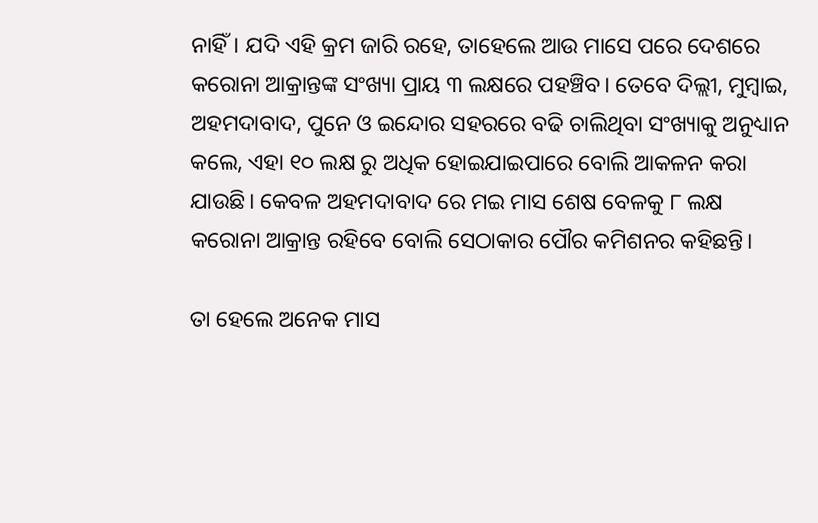ନାହିଁ। ଯଦି ଏହି କ୍ରମ ଜାରି ରହେ, ତାହେଲେ ଆଉ ମାସେ ପରେ ଦେଶରେ କରୋନା ଆକ୍ରାନ୍ତଙ୍କ ସଂଖ୍ୟା ପ୍ରାୟ ୩ ଲକ୍ଷରେ ପହଞ୍ଚିବ। ତେବେ ଦିଲ୍ଲୀ, ମୁମ୍ବାଇ, ଅହମଦାବାଦ, ପୁନେ ଓ ଇନ୍ଦୋର ସହରରେ ବଢି ଚାଲିଥିବା ସଂଖ୍ୟାକୁ ଅନୁଧ୍ୟାନ କଲେ, ଏହା ୧୦ ଲକ୍ଷ ରୁ ଅଧିକ ହୋଇଯାଇପାରେ ବୋଲି ଆକଳନ କରା ଯାଉଛି। କେବଳ ଅହମଦାବାଦ ରେ ମଇ ମାସ ଶେଷ ବେଳକୁ ୮ ଲକ୍ଷ କରୋନା ଆକ୍ରାନ୍ତ ରହିବେ ବୋଲି ସେଠାକାର ପୌର କମିଶନର କହିଛନ୍ତି।

ତା ହେଲେ ଅନେକ ମାସ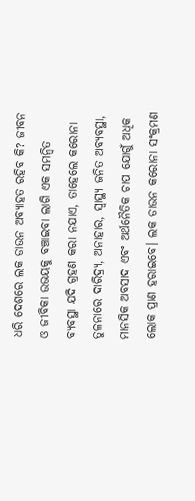ଧରି ଦେଶରେ ଲକ ଡାଉନ ଅବ୍ୟାହତ ରହିବ କି? ଜୀବନ ଓ ଜୀବିକା ଉଭୟକୁ ବଞ୍ଚାଇବା ଲାଗି ଏକ ସମନ୍ଵିତ ବ୍ୟବସ୍ଥା ଯଦି ଗ୍ରହଣ କରା ନଯାଏ, ତାହେଲେ କରୋନା ତୁଳନାରେ ଦାରିଦ୍ର୍ୟ, ଅନାହାର, ସ୍ୱାସ୍ଥ୍ୟ ଜନିତ ଅବ୍ୟବସ୍ଥା, ମାନସିକ ଅବସାଦ ଏବଂ ଅର୍ଥନୈତିକ ଚାପ ଯୋଗୁଁ ଅଧିକ ଲୋକ ପ୍ରାଣ ହରାଇବେ। ଲକ ଡାଉନ କରୋନା ସଂକ୍ରମଣ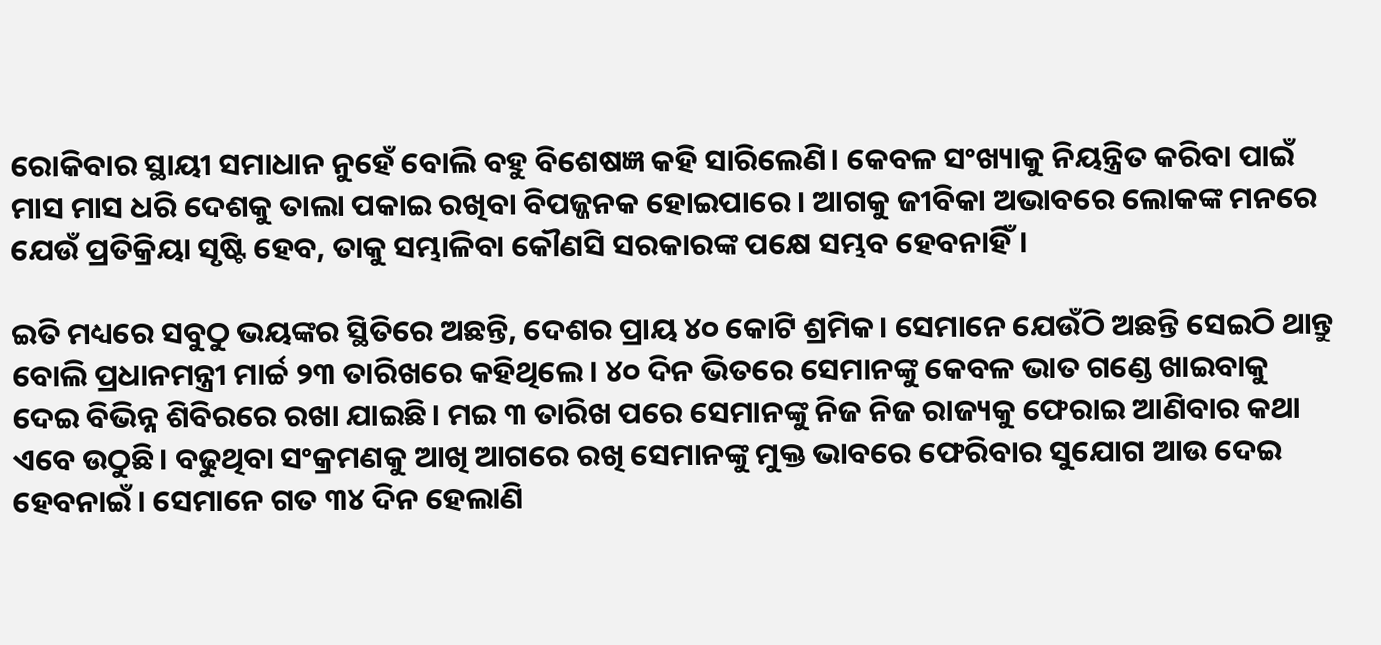ରୋକିବାର ସ୍ଥାୟୀ ସମାଧାନ ନୁହେଁ ବୋଲି ବହୁ ବିଶେଷଜ୍ଞ କହି ସାରିଲେଣି। କେବଳ ସଂଖ୍ୟାକୁ ନିୟନ୍ତ୍ରିତ କରିବା ପାଇଁ ମାସ ମାସ ଧରି ଦେଶକୁ ତାଲା ପକାଇ ରଖିବା ବିପଜ୍ଜନକ ହୋଇପାରେ। ଆଗକୁ ଜୀବିକା ଅଭାବରେ ଲୋକଙ୍କ ମନରେ ଯେଉଁ ପ୍ରତିକ୍ରିୟା ସୃଷ୍ଟି ହେବ, ତାକୁ ସମ୍ଭାଳିବା କୌଣସି ସରକାରଙ୍କ ପକ୍ଷେ ସମ୍ଭବ ହେବନାହିଁ।

ଇତି ମଧ୍ୟରେ ସବୁଠୁ ଭୟଙ୍କର ସ୍ଥିତିରେ ଅଛନ୍ତି, ଦେଶର ପ୍ରାୟ ୪୦ କୋଟି ଶ୍ରମିକ। ସେମାନେ ଯେଉଁଠି ଅଛନ୍ତି ସେଇଠି ଥାନ୍ତୁ ବୋଲି ପ୍ରଧାନମନ୍ତ୍ରୀ ମାର୍ଚ୍ଚ ୨୩ ତାରିଖରେ କହିଥିଲେ। ୪୦ ଦିନ ଭିତରେ ସେମାନଙ୍କୁ କେବଳ ଭାତ ଗଣ୍ଡେ ଖାଇବାକୁ ଦେଇ ବିଭିନ୍ନ ଶିବିରରେ ରଖା ଯାଇଛି। ମଇ ୩ ତାରିଖ ପରେ ସେମାନଙ୍କୁ ନିଜ ନିଜ ରାଜ୍ୟକୁ ଫେରାଇ ଆଣିବାର କଥା ଏବେ ଉଠୁଛି। ବଢୁଥିବା ସଂକ୍ରମଣକୁ ଆଖି ଆଗରେ ରଖି ସେମାନଙ୍କୁ ମୁକ୍ତ ଭାବରେ ଫେରିବାର ସୁଯୋଗ ଆଉ ଦେଇ ହେବନାଇଁ। ସେମାନେ ଗତ ୩୪ ଦିନ ହେଲାଣି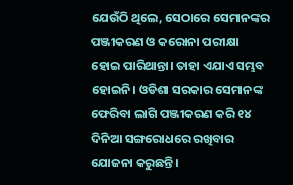ଯେଉଁଠି ଥିଲେ, ସେଠାରେ ସେମାନଙ୍କର ପଞ୍ଜୀକରଣ ଓ କରୋନା ପରୀକ୍ଷା ହୋଇ ପାରିଥାନ୍ତା। ତାହା ଏଯାଏ ସମ୍ଭବ ହୋଇନି। ଓଡିଶା ସରକାର ସେମାନଙ୍କ ଫେରିବା ଲାଗି ପଞ୍ଜୀକରଣ କରି ୧୪ ଦିନିଆ ସଙ୍ଗରୋଧରେ ରଖିବାର ଯୋଜନା କରୁଛନ୍ତି।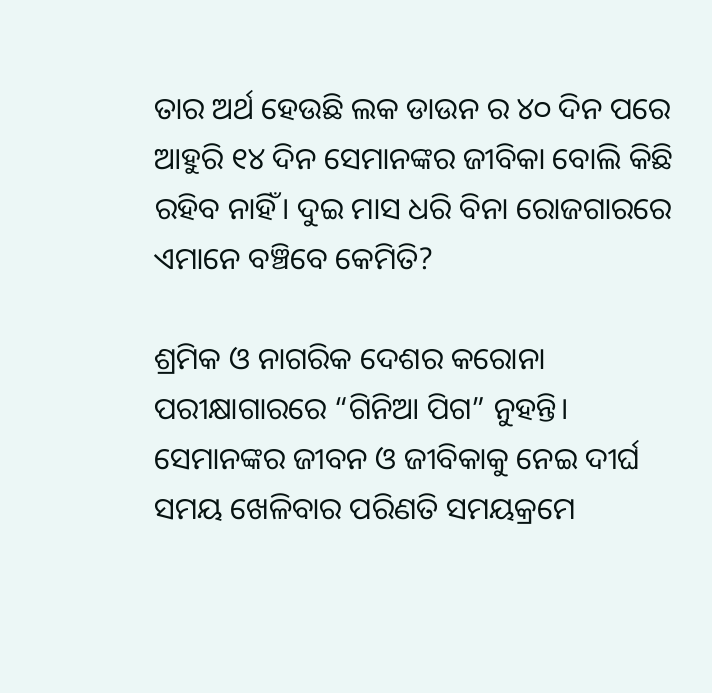ତାର ଅର୍ଥ ହେଉଛି ଲକ ଡାଉନ ର ୪୦ ଦିନ ପରେ ଆହୁରି ୧୪ ଦିନ ସେମାନଙ୍କର ଜୀବିକା ବୋଲି କିଛି ରହିବ ନାହିଁ। ଦୁଇ ମାସ ଧରି ବିନା ରୋଜଗାରରେ ଏମାନେ ବଞ୍ଚିବେ କେମିତି?

ଶ୍ରମିକ ଓ ନାଗରିକ ଦେଶର କରୋନା ପରୀକ୍ଷାଗାରରେ “ଗିନିଆ ପିଗ” ନୁହନ୍ତି। ସେମାନଙ୍କର ଜୀବନ ଓ ଜୀବିକାକୁ ନେଇ ଦୀର୍ଘ ସମୟ ଖେଳିବାର ପରିଣତି ସମୟକ୍ରମେ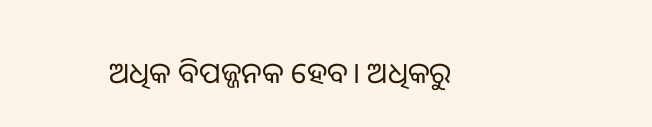ଅଧିକ ବିପଜ୍ଜନକ ହେବ। ଅଧିକରୁ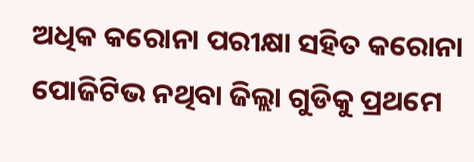ଅଧିକ କରୋନା ପରୀକ୍ଷା ସହିତ କରୋନା ପୋଜିଟିଭ ନଥିବା ଜିଲ୍ଲା ଗୁଡିକୁ ପ୍ରଥମେ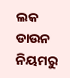ଲକ ଡାଉନ ନିୟମରୁ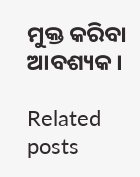ମୁକ୍ତ କରିବା ଆବଶ୍ୟକ।

Related posts